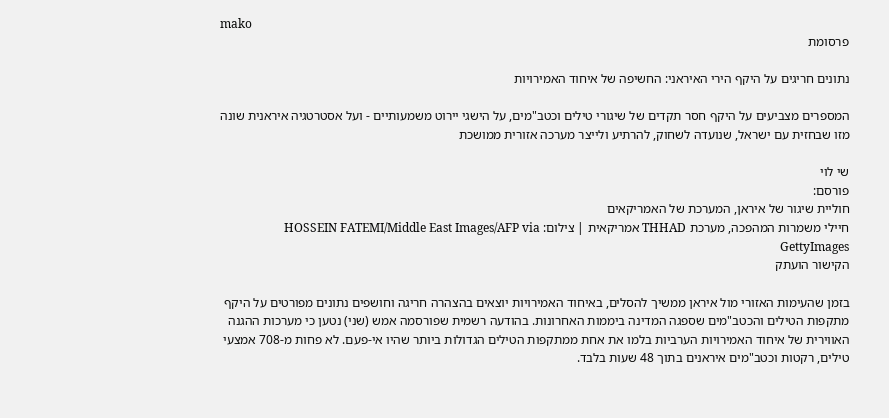mako
פרסומת

נתונים חריגים על היקף הירי האיראני: החשיפה של איחוד האמירויות

המספרים מצביעים על היקף חסר תקדים של שיגורי טילים וכטב"מים, על הישגי יירוט משמעותיים - ועל אסטרטגיה איראנית שונה מזו שבחזית עם ישראל, שנועדה לשחוק, להרתיע ולייצר מערכה אזורית ממושכת

שי לוי
פורסם:
חוליית שיגור של איראן, המערכת של האמריקאים
חיילי משמרות המהפכה, מערכת THHAD אמריקאית | צילום: HOSSEIN FATEMI/Middle East Images/AFP via GettyImages
הקישור הועתק

בזמן שהעימות האזורי מול איראן ממשיך להסלים, באיחוד האמירויות יוצאים בהצהרה חריגה וחושפים נתונים מפורטים על היקף מתקפות הטילים והכטב"מים שספגה המדינה ביממות האחרונות. בהודעה רשמית שפורסמה אמש (שני) נטען כי מערכות ההגנה האווירית של איחוד האמירויות הערביות בלמו את אחת ממתקפות הטילים הגדולות ביותר שהיו אי-פעם. לא פחות מ-708 אמצעי טילים, רקטות וכטב"מים איראנים בתוך 48 שעות בלבד.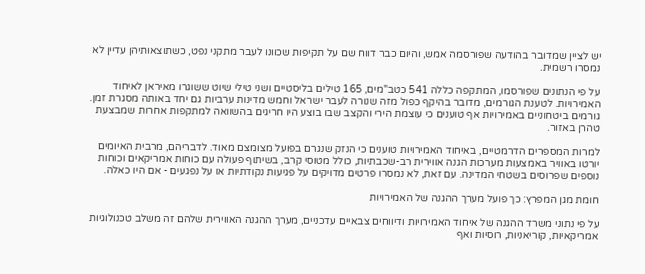יש לציין שמדובר בהודעה שפורסמה אמש, והיום כבר דווח שם על תקיפות שכוונו לעבר מתקני נפט, כשתוצאותיהן עדיין לא נמסרו רשמית.

על פי הנתונים שפורסמו, המתקפה כללה 541 כטב"מים, 165 טילים בליסטיים ושני טילי שיוט ששוגרו מאיראן לאיחוד האמירויות. לטענת הגורמים, מדובר בהיקף כפול מזה שנורה לעבר ישראל וחמש מדינות ערביות גם יחד באותה מסגרת זמן. גורמים ביטחוניים באמירויות אף טוענים כי עוצמת הירי והקצב שבו בוצע היו חריגים בהשוואה למתקפות אחרות שמבצעת טהרן באזור.

למרות המספרים הדרמטיים, באיחוד האמירויות טוענים כי הנזק שנגרם בפועל מצומצם מאוד. לדבריהם, מרבית האיומים יורטו באוויר באמצעות מערכות הגנה אווירית רב-שכבתיות, כולל מטוסי קרב, בשיתוף פעולה עם כוחות אמריקאים וכוחות נוספים שפרוסים בשטחי המדינה. עם זאת, לא נמסרו פרטים מדויקים על פגיעות נקודתיות או על נפגעים - אם היו כאלה.

חומת מגן המפרץ: כך פועל מערך ההגנה של האמירויות

על פי נתוני משרד ההגנה של איחוד האמירויות ודיווחים צבאיים עדכניים, מערך ההגנה האווירית שלהם זה משלב טכנולוגיות אמריקאיות, קוריאניות, רוסיות ואף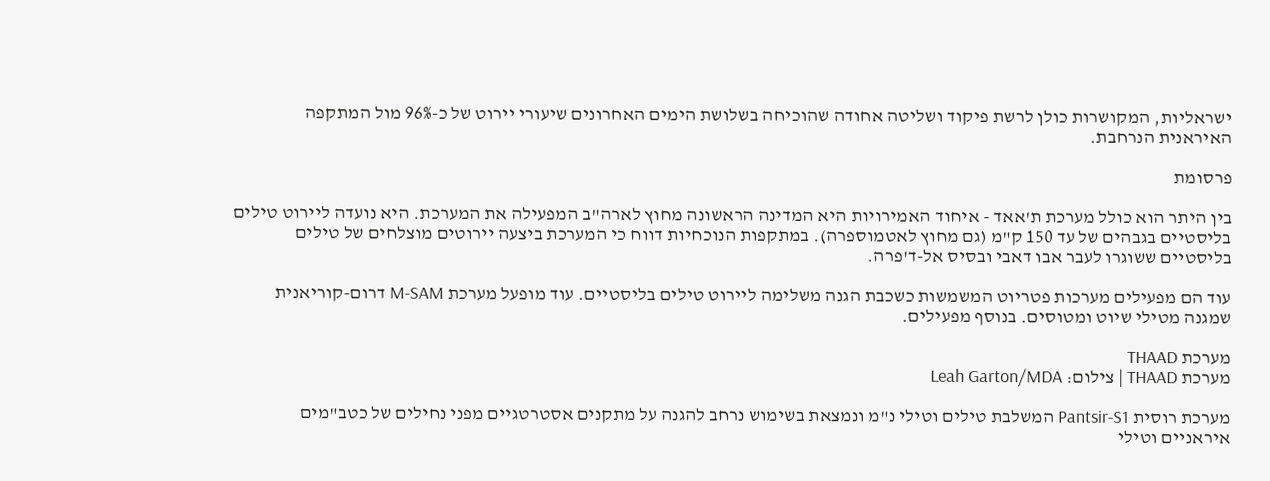ישראליות, המקושרות כולן לרשת פיקוד ושליטה אחודה שהוכיחה בשלושת הימים האחרונים שיעורי יירוט של כ-96% מול המתקפה האיראנית הנרחבת.

פרסומת

בין היתר הוא כולל מערכת ת'אאד - איחוד האמירויות היא המדינה הראשונה מחוץ לארה"ב המפעילה את המערכת. היא נועדה ליירוט טילים בליסטיים בגבהים של עד 150 ק"מ (גם מחוץ לאטמוספרה). במתקפות הנוכחיות דווח כי המערכת ביצעה יירוטים מוצלחים של טילים בליסטיים ששוגרו לעבר אבו דאבי ובסיס אל-ד'פרה.

עוד הם מפעילים מערכות פטריוט המשמשות כשכבת הגנה משלימה ליירוט טילים בליסטיים. עוד מופעל מערכת M-SAM דרום-קוריאנית שמגנה מטילי שיוט ומטוסים. בנוסף מפעילים.

מערכת THAAD
מערכת THAAD | צילום: Leah Garton/MDA

מערכת רוסית Pantsir-S1 המשלבת טילים וטילי נ"מ ונמצאת בשימוש נרחב להגנה על מתקנים אסטרטגיים מפני נחילים של כטב"מים איראניים וטילי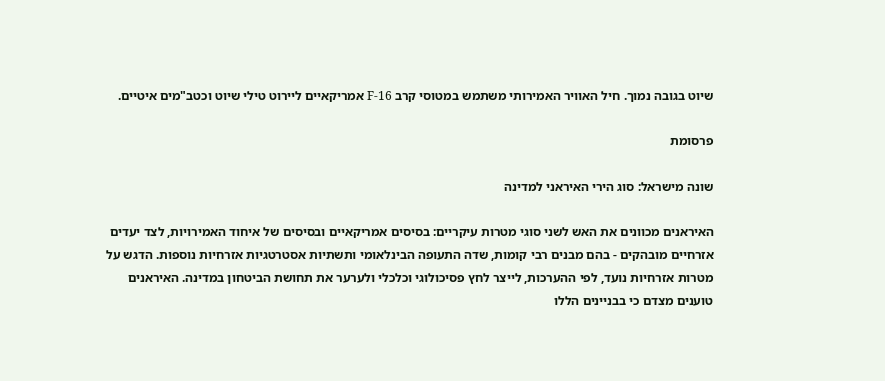שיוט בגובה נמוך. חיל האוויר האמירותי משתמש במטוסי קרב 16-F אמריקאיים ליירוט טילי שיוט וכטב"מים איטיים.

פרסומת

שונה מישראל: סוג הירי האיראני למדינה

האיראנים מכוונים את האש לשני סוגי מטרות עיקריים: בסיסים אמריקאיים ובסיסים של איחוד האמירויות, לצד יעדים אזרחיים מובהקים - בהם מבנים רבי קומות, שדה התעופה הבינלאומי ותשתיות אסטרטגיות אזרחיות נוספות. הדגש על מטרות אזרחיות נועד, לפי ההערכות, לייצר לחץ פסיכולוגי וכלכלי ולערער את תחושת הביטחון במדינה. האיראנים טוענים מצדם כי בבניינים הללו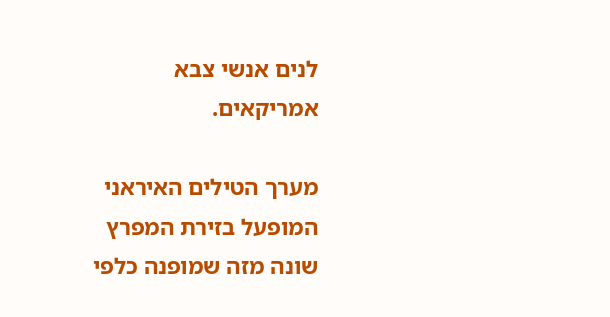לנים אנשי צבא אמריקאים.

מערך הטילים האיראני המופעל בזירת המפרץ שונה מזה שמופנה כלפי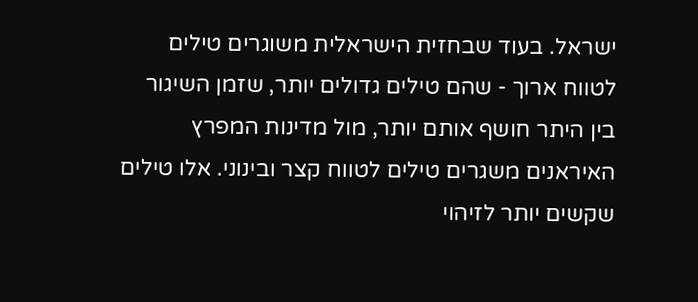ישראל. בעוד שבחזית הישראלית משוגרים טילים לטווח ארוך - שהם טילים גדולים יותר, שזמן השיגור בין היתר חושף אותם יותר, מול מדינות המפרץ האיראנים משגרים טילים לטווח קצר ובינוני. אלו טילים שקשים יותר לזיהוי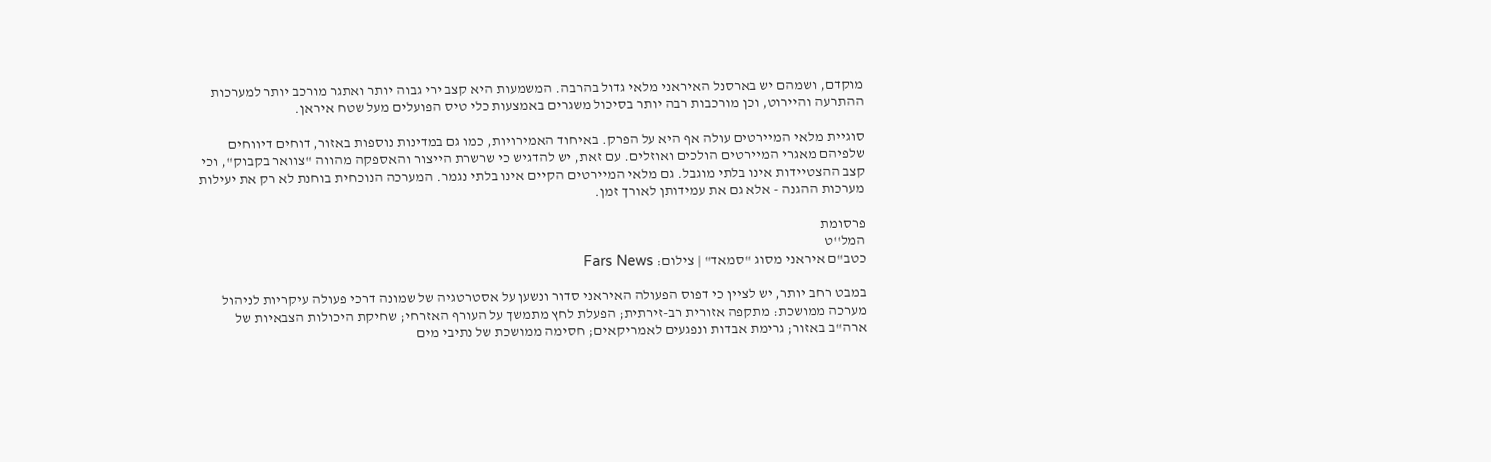מוקדם, ושמהם יש בארסנל האיראני מלאי גדול בהרבה. המשמעות היא קצב ירי גבוה יותר ואתגר מורכב יותר למערכות ההתרעה והיירוט, וכן מורכבות רבה יותר בסיכול משגרים באמצעות כלי טיס הפועלים מעל שטח איראן.

סוגיית מלאי המיירטים עולה אף היא על הפרק. באיחוד האמירויות, כמו גם במדינות נוספות באזור, דוחים דיווחים שלפיהם מאגרי המיירטים הולכים ואוזלים. עם זאת, יש להדגיש כי שרשרת הייצור והאספקה מהווה "צוואר בקבוק", וכי קצב ההצטיידות אינו בלתי מוגבל. גם מלאי המיירטים הקיים אינו בלתי נגמר. המערכה הנוכחית בוחנת לא רק את יעילות מערכות ההגנה - אלא גם את עמידותן לאורך זמן.

פרסומת
המל''ט
כטב"ם איראני מסוג "סמאד" | צילום: Fars News

במבט רחב יותר, יש לציין כי דפוס הפעולה האיראני סדור ונשען על אסטרטגיה של שמונה דרכי פעולה עיקריות לניהול מערכה ממושכת: מתקפה אזורית רב-זירתית; הפעלת לחץ מתמשך על העורף האזרחי; שחיקת היכולות הצבאיות של ארה"ב באזור; גרימת אבדות ונפגעים לאמריקאים; חסימה ממושכת של נתיבי מים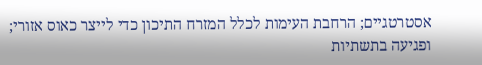אסטרטגיים; הרחבת העימות לכלל המזרח התיכון כדי לייצר כאוס אזורי; ופגיעה בתשתיות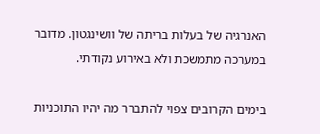האנרגיה של בעלות בריתה של וושינגטון. מדובר במערכה מתמשכת ולא באירוע נקודתי.

בימים הקרובים צפוי להתברר מה יהיו התוכניות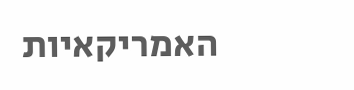האמריקאיות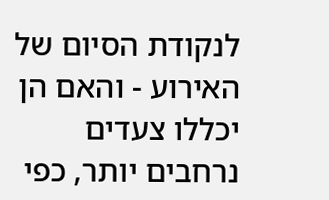לנקודת הסיום של האירוע - והאם הן יכללו צעדים נרחבים יותר, כפי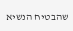שהבטיח הנשיא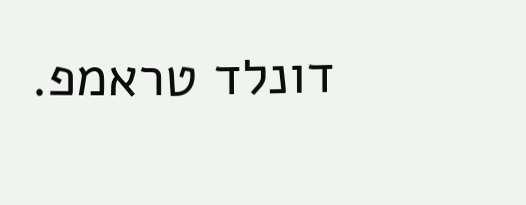דונלד טראמפ.